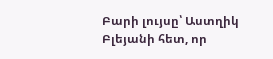Բարի լույսը՝ Աստղիկ Բլեյանի հետ, որ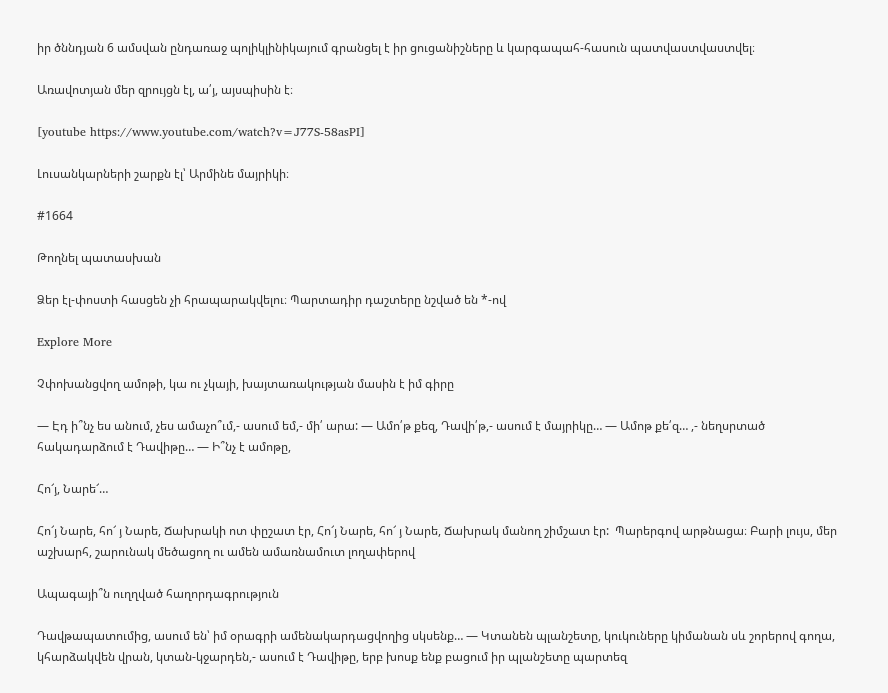իր ծննդյան 6 ամսվան ընդառաջ պոլիկլինիկայում գրանցել է իր ցուցանիշները և կարգապահ-հասուն պատվաստվաստվել։

Առավոտյան մեր զրույցն էլ, ա՛յ, այսպիսին է։

[youtube https://www.youtube.com/watch?v=J77S-58asPI]

Լուսանկարների շարքն էլ՝ Արմինե մայրիկի։

#1664

Թողնել պատասխան

Ձեր էլ-փոստի հասցեն չի հրապարակվելու։ Պարտադիր դաշտերը նշված են *-ով

Explore More

Չփոխանցվող ամոթի, կա ու չկայի, խայտառակության մասին է իմ գիրը

— Էդ ի՞նչ ես անում, չես ամաչո՞ւմ,- ասում եմ,- մի՛ արա: — Ամո՛թ քեզ, Դավի՛թ,- ասում է մայրիկը… — Ամոթ քե՛զ… ,- նեղսրտած հակադարձում է Դավիթը… — Ի՞նչ է ամոթը,

Հո՜յ, Նարե՜…

Հո՜յ Նարե, հո՜ յ Նարե, Ճախրակի ոտ փըշատ էր, Հո՜յ Նարե, հո՜ յ Նարե, Ճախրակ մանող շիմշատ էր:  Պարերգով արթնացա։ Բարի լույս, մեր աշխարհ, շարունակ մեծացող ու ամեն ամառնամուտ լողափերով

Ապագայի՞ն ուղղված հաղորդագրություն

Դավթապատումից, ասում են՝ իմ օրագրի ամենակարդացվողից սկսենք… — Կտանեն պլանշետը, կուկուները կիմանան սև շորերով գողա, կհարձակվեն վրան, կտան-կջարդեն,- ասում է Դավիթը, երբ խոսք ենք բացում իր պլանշետը պարտեզ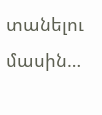տանելու մասին…